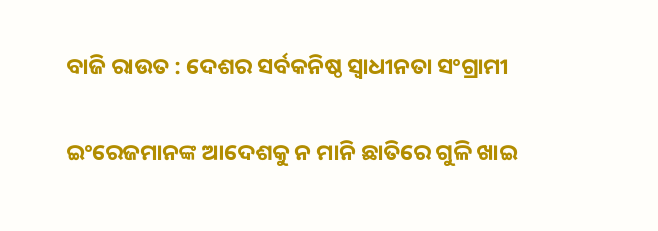ବାଜି ରାଉତ : ଦେଶର ସର୍ବକନିଷ୍ଠ ସ୍ୱାଧୀନତା ସଂଗ୍ରାମୀ

ଇଂରେଜମାନଙ୍କ ଆଦେଶକୁ ନ ମାନି ଛାତିରେ ଗୁଳି ଖାଇ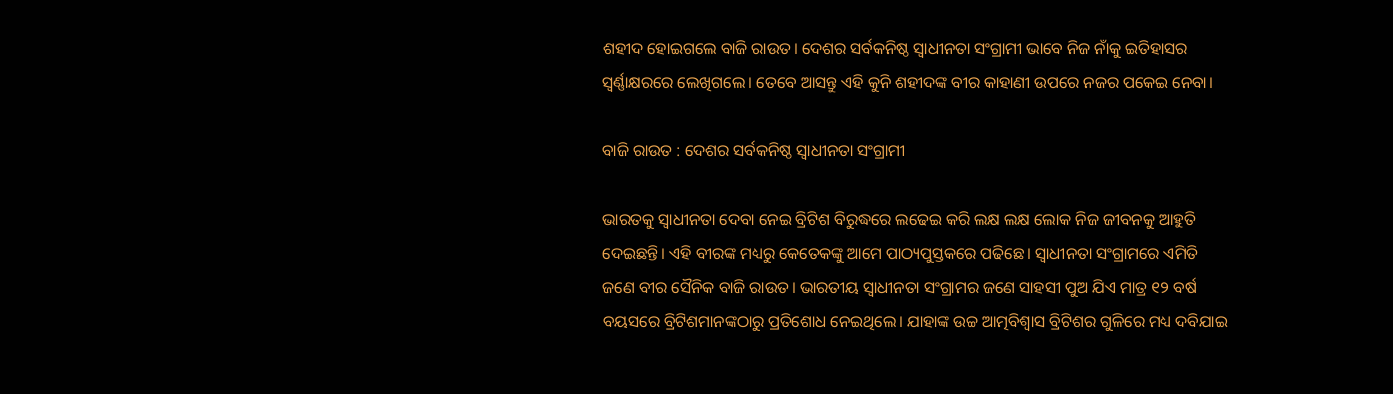ଶହୀଦ ହୋଇଗଲେ ବାଜି ରାଉତ। ଦେଶର ସର୍ବକନିଷ୍ଠ ସ୍ୱାଧୀନତା ସଂଗ୍ରାମୀ ଭାବେ ନିଜ ନାଁକୁ ଇତିହାସର ସ୍ୱର୍ଣ୍ଣାକ୍ଷରରେ ଲେଖିଗଲେ। ତେବେ ଆସନ୍ତୁ ଏହି କୁନି ଶହୀଦଙ୍କ ବୀର କାହାଣୀ ଉପରେ ନଜର ପକେଇ ନେବା।

ବାଜି ରାଉତ : ଦେଶର ସର୍ବକନିଷ୍ଠ ସ୍ୱାଧୀନତା ସଂଗ୍ରାମୀ

ଭାରତକୁ ସ୍ୱାଧୀନତା ଦେବା ନେଇ ବ୍ରିଟିଶ ବିରୁଦ୍ଧରେ ଲଢେଇ କରି ଲକ୍ଷ ଲକ୍ଷ ଲୋକ ନିଜ ଜୀବନକୁ ଆହୁତି ଦେଇଛନ୍ତି। ଏହି ବୀରଙ୍କ ମଧ୍ୟରୁ କେତେକଙ୍କୁ ଆମେ ପାଠ୍ୟପୁସ୍ତକରେ ପଢିଛେ। ସ୍ୱାଧୀନତା ସଂଗ୍ରାମରେ ଏମିତି ଜଣେ ବୀର ସୈନିକ ବାଜି ରାଉତ। ଭାରତୀୟ ସ୍ୱାଧୀନତା ସଂଗ୍ରାମର ଜଣେ ସାହସୀ ପୁଅ ଯିଏ ମାତ୍ର ୧୨ ବର୍ଷ ବୟସରେ ବ୍ରିଟିଶମାନଙ୍କଠାରୁ ପ୍ରତିଶୋଧ ନେଇଥିଲେ। ଯାହାଙ୍କ ଉଚ୍ଚ ଆତ୍ମବିଶ୍ୱାସ ବ୍ରିଟିଶର ଗୁଳିରେ ମଧ୍ୟ ଦବିଯାଇ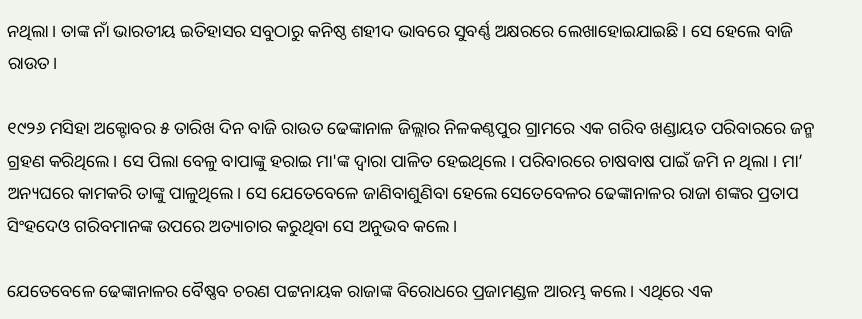ନଥିଲା। ତାଙ୍କ ନାଁ ଭାରତୀୟ ଇତିହାସର ସବୁଠାରୁ କନିଷ୍ଠ ଶହୀଦ ଭାବରେ ସୁବର୍ଣ୍ଣ ଅକ୍ଷରରେ ଲେଖାହୋଇଯାଇଛି। ସେ ହେଲେ ବାଜି ରାଉତ।

୧୯୨୬ ମସିହା ଅକ୍ଟୋବର ୫ ତାରିଖ ଦିନ ବାଜି ରାଉତ ଢେଙ୍କାନାଳ ଜିଲ୍ଲାର ନିଳକଣ୍ଠପୁର ଗ୍ରାମରେ ଏକ ଗରିବ ଖଣ୍ଡାୟତ ପରିବାରରେ ଜନ୍ମ ଗ୍ରହଣ କରିଥିଲେ । ସେ ପିଲା ବେଳୁ ବାପାଙ୍କୁ ହରାଇ ମା'ଙ୍କ ଦ୍ୱାରା ପାଳିତ ହେଇଥିଲେ । ପରିବାରରେ ଚାଷବାଷ ପାଇଁ ଜମି ନ ଥିଲା । ମା’ ଅନ୍ୟଘରେ କାମକରି ତାଙ୍କୁ ପାଳୁଥିଲେ। ସେ ଯେତେବେଳେ ଜାଣିବାଶୁଣିବା ହେଲେ ସେତେବେଳର ଢେଙ୍କାନାଳର ରାଜା ଶଙ୍କର ପ୍ରତାପ ସିଂହଦେଓ ଗରିବମାନଙ୍କ ଉପରେ ଅତ୍ୟାଚାର କରୁଥିବା ସେ ଅନୁଭବ କଲେ।

ଯେତେବେଳେ ଢେଙ୍କାନାଳର ବୈଷ୍ଣବ ଚରଣ ପଟ୍ଟନାୟକ ରାଜାଙ୍କ ବିରୋଧରେ ପ୍ରଜାମଣ୍ଡଳ ଆରମ୍ଭ କଲେ। ଏଥିରେ ଏକ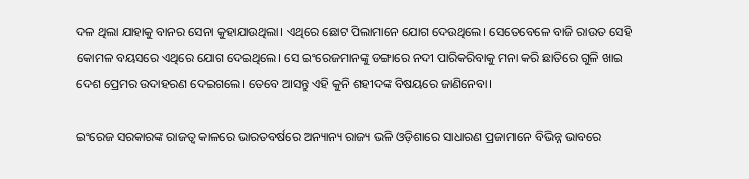ଦଳ ଥିଲା ଯାହାକୁ ବାନର ସେନା କୁହାଯାଉଥିଲା। ଏଥିରେ ଛୋଟ ପିଲାମାନେ ଯୋଗ ଦେଉଥିଲେ। ସେତେବେଳେ ବାଜି ରାଉତ ସେହି କୋମଳ ବୟସରେ ଏଥିରେ ଯୋଗ ଦେଇଥିଲେ। ସେ ଇଂରେଜମାନଙ୍କୁ ଡଙ୍ଗାରେ ନଦୀ ପାରିକରିବାକୁ ମନା କରି ଛାତିରେ ଗୁଳି ଖାଇ ଦେଶ ପ୍ରେମର ଉଦାହରଣ ଦେଇଗଲେ। ତେବେ ଆସନ୍ତୁ ଏହି କୁନି ଶହୀଦଙ୍କ ବିଷୟରେ ଜାଣିନେବା।

ଇଂରେଜ ସରକାରଙ୍କ ରାଜତ୍ୱ କାଳରେ ଭାରତବର୍ଷରେ ଅନ୍ୟାନ୍ୟ ରାଜ୍ୟ ଭଳି ଓଡ଼ିଶାରେ ସାଧାରଣ ପ୍ରଜାମାନେ ବିଭିନ୍ନ ଭାବରେ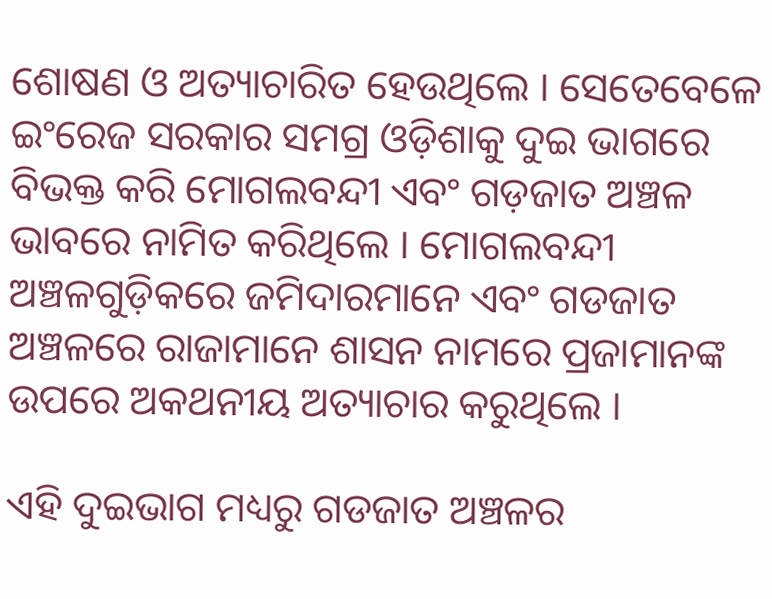ଶୋଷଣ ଓ ଅତ୍ୟାଚାରିତ ହେଉଥିଲେ । ସେତେବେଳେ ଇଂରେଜ ସରକାର ସମଗ୍ର ଓଡ଼ିଶାକୁ ଦୁଇ ଭାଗରେ ବିଭକ୍ତ କରି ମୋଗଲବନ୍ଦୀ ଏବଂ ଗଡ଼ଜାତ ଅଞ୍ଚଳ ଭାବରେ ନାମିତ କରିଥିଲେ । ମୋଗଲବନ୍ଦୀ ଅଞ୍ଚଳଗୁଡ଼ିକରେ ଜମିଦାରମାନେ ଏବଂ ଗଡଜାତ ଅଞ୍ଚଳରେ ରାଜାମାନେ ଶାସନ ନାମରେ ପ୍ରଜାମାନଙ୍କ ଉପରେ ଅକଥନୀୟ ଅତ୍ୟାଚାର କରୁଥିଲେ ।

ଏହି ଦୁଇଭାଗ ମଧ୍ୟରୁ ଗଡଜାତ ଅଞ୍ଚଳର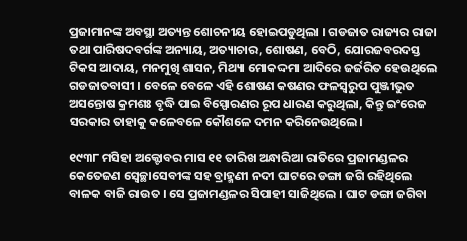ପ୍ରଜାମାନଙ୍କ ଅବସ୍ଥା ଅତ୍ୟନ୍ତ ଶୋଚନୀୟ ହୋଇପଡୁଥିଲା । ଗଡଜାତ ରାଜ୍ୟର ରାଜା ତଥା ପାରିଷଦବର୍ଗଙ୍କ ଅନ୍ୟାୟ, ଅତ୍ୟାଚାର, ଶୋଷଣ, ବେଠି, ଯୋରଜବରଦସ୍ତ ଟିକସ ଆଦାୟ, ମନମୁଖି ଶାସନ, ମିଥ୍ୟା ମୋକଦ୍ଦମା ଆଦିରେ ଜର୍ଜରିତ ହେଉଥିଲେ ଗଡଜାତବାସୀ । ବେଳେ ବେଳେ ଏହି ଶୋଷଣ କଷଣର ଫଳସ୍ୱରୁପ ପୁଞ୍ଜୀଭୁତ ଅସନ୍ତୋଷ କ୍ରମଶଃ ବୃଦ୍ଧି ପାଇ ବିସ୍ପୋରଣର ରୂପ ଧାରଣ କରୁଥିଲା, କିନ୍ତୁ ଇଂରେଜ ସରକାର ତାହାକୁ କଳେବଳେ କୌଶଳେ ଦମନ କରିନେଉଥିଲେ।

୧୯୩୮ ମସିହା ଅକ୍ଟୋବର ମାସ ୧୧ ତାରିଖ ଅନ୍ଧାରିଆ ରାତିରେ ପ୍ରଜାମଣ୍ଡଳର କେତେଜଣ ସ୍ୱେଚ୍ଛାସେବୀଙ୍କ ସହ ବ୍ରାହ୍ମଣୀ ନଦୀ ଘାଟରେ ଡଙ୍ଗା ଜଗି ରହିଥିଲେ ବାଳକ ବାଜି ରାଉତ । ସେ ପ୍ରଜାମଣ୍ଡଳର ସିପାହୀ ସାଜିଥିଲେ । ଘାଟ ଡଙ୍ଗା ଜଗିବା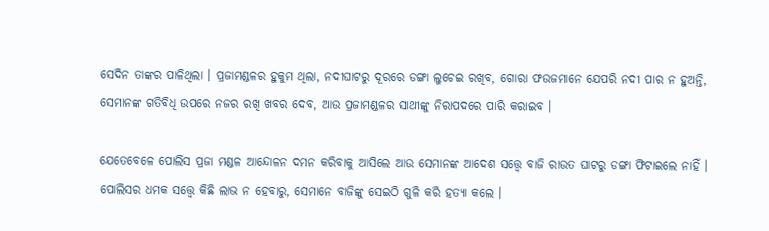ସେଦିନ ତାଙ୍କର ପାଳିଥିଲା । ପ୍ରଜାମଣ୍ଡଳର ହୁକୁମ ଥିଲା, ନଦୀଘାଟରୁ ଦୂରରେ ଡଙ୍ଗା ଲୁଚେଇ ରଖିବ, ଗୋରା ଫଉଜମାନେ ଯେପରି ନଦୀ ପାର ନ ହୁଅନ୍ତି, ସେମାନଙ୍କ ଗତିବିଧି ଉପରେ ନଜର ରଖି ଖବର ଦେବ, ଆଉ ପ୍ରଜାମଣ୍ଡଳର ସାଥୀଙ୍କୁ ନିରାପଦରେ ପାରି କରାଇବ ।

ଯେତେବେଳେ ପୋଲିସ ପ୍ରଜା ମଣ୍ଡଳ ଆନ୍ଦୋଳନ ଦମନ କରିବାକୁ ଆସିଲେ ଆଉ ସେମାନଙ୍କ ଆଦେଶ ସତ୍ତ୍ୱେ ବାଜି ରାଉତ ଘାଟରୁ ଡଙ୍ଗା ଫିଟାଇଲେ ନାହିଁ । ପୋଲିସର ଧମକ ସତ୍ତ୍ୱେ କିଛି ଲାଭ ନ ହେବାରୁ, ସେମାନେ ବାଜିଙ୍କୁ ସେଇଠି ଗୁଳି କରି ହତ୍ୟା କଲେ ।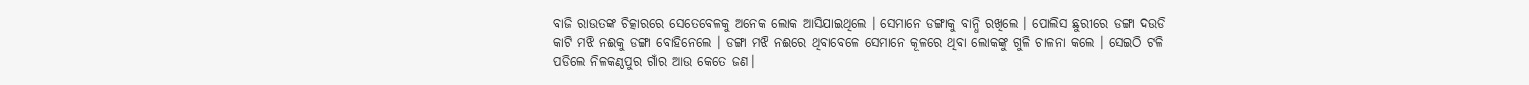ବାଜି ରାଉତଙ୍କ ଚିତ୍କାରରେ ସେତେବେଳକୁ ଅନେକ ଲୋକ ଆସିଯାଇଥିଲେ । ସେମାନେ ଡଙ୍ଗାକୁ ବାନ୍ଧି ରଖିଲେ । ପୋଲିସ ଛୁରୀରେ ଡଙ୍ଗା ଦଉଡି କାଟି ମଝି ନଈକୁ ଡଙ୍ଗା ବୋହିନେଲେ । ଡଙ୍ଗା ମଝି ନଈରେ ଥିବାବେଳେ ସେମାନେ କୂଳରେ ଥିବା ଲୋକଙ୍କୁ ଗୁଳି ଚାଳନା କଲେ । ସେଇଠି ଟଳି ପଡିଲେ ନିଳକଣ୍ଠପୁର ଗାଁର ଆଉ କେତେ ଜଣ।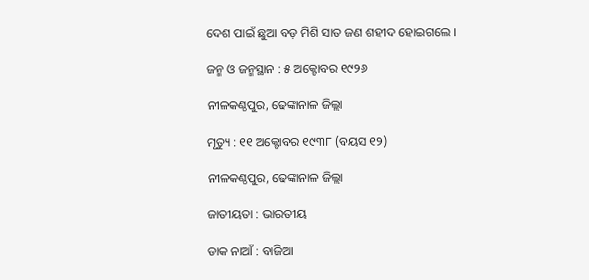ଦେଶ ପାଇଁ ଛୁଆ ବଡ଼ ମିଶି ସାତ ଜଣ ଶହୀଦ ହୋଇଗଲେ ।

ଜନ୍ମ ଓ ଜନ୍ମସ୍ଥାନ : ୫ ଅକ୍ଟୋବର ୧୯୨୬

ନୀଳକଣ୍ଠପୁର, ଢେଙ୍କାନାଳ ଜିଲ୍ଲା

ମୃତ୍ୟୁ : ୧୧ ଅକ୍ଟୋବର ୧୯୩୮ (ବୟସ ୧୨)

ନୀଳକଣ୍ଠପୁର, ଢେଙ୍କାନାଳ ଜିଲ୍ଲା

ଜାତୀୟତା : ଭାରତୀୟ

ଡାକ ନାଆଁ : ବାଜିଆ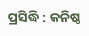ପ୍ରସିଦ୍ଧି : କନିଷ୍ଠ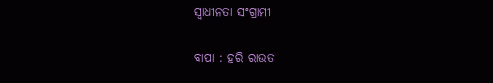ସ୍ୱାଧୀନତା ସଂଗ୍ରାମୀ

ବାପା : ହରି ରାଉତ